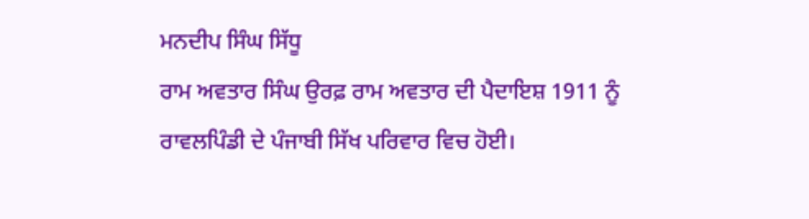ਮਨਦੀਪ ਸਿੰਘ ਸਿੱਧੂ
ਰਾਮ ਅਵਤਾਰ ਸਿੰਘ ਉਰਫ਼ ਰਾਮ ਅਵਤਾਰ ਦੀ ਪੈਦਾਇਸ਼ 1911 ਨੂੰ ਰਾਵਲਪਿੰਡੀ ਦੇ ਪੰਜਾਬੀ ਸਿੱਖ ਪਰਿਵਾਰ ਵਿਚ ਹੋਈ।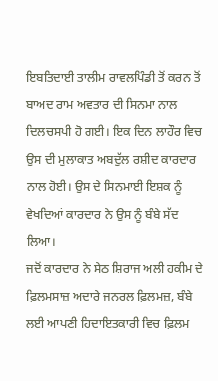ਇਬਤਿਦਾਈ ਤਾਲੀਮ ਰਾਵਲਪਿੰਡੀ ਤੋਂ ਕਰਨ ਤੋਂ ਬਾਅਦ ਰਾਮ ਅਵਤਾਰ ਦੀ ਸਿਨਮਾ ਨਾਲ ਦਿਲਚਸਪੀ ਹੋ ਗਈ। ਇਕ ਦਿਨ ਲਾਹੌਰ ਵਿਚ ਉਸ ਦੀ ਮੁਲਾਕਾਤ ਅਬਦੁੱਲ ਰਸ਼ੀਦ ਕਾਰਦਾਰ ਨਾਲ ਹੋਈ। ਉਸ ਦੇ ਸਿਨਮਾਈ ਇਸ਼ਕ ਨੂੰ ਵੇਖਦਿਆਂ ਕਾਰਦਾਰ ਨੇ ਉਸ ਨੂੰ ਬੰਬੇ ਸੱਦ ਲਿਆ।
ਜਦੋਂ ਕਾਰਦਾਰ ਨੇ ਸੇਠ ਸ਼ਿਰਾਜ ਅਲੀ ਹਕੀਮ ਦੇ ਫ਼ਿਲਮਸਾਜ਼ ਅਦਾਰੇ ਜਨਰਲ ਫ਼ਿਲਮਜ਼, ਬੰਬੇ ਲਈ ਆਪਣੀ ਹਿਦਾਇਤਕਾਰੀ ਵਿਚ ਫ਼ਿਲਮ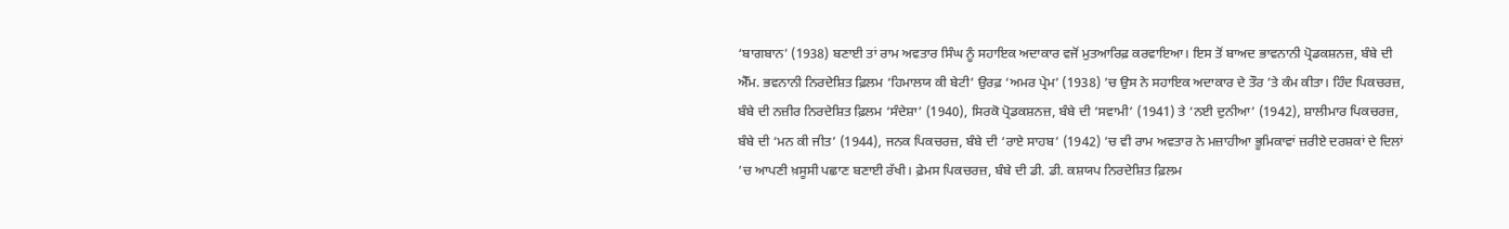‘ਬਾਗਬਾਨ’ (1938) ਬਣਾਈ ਤਾਂ ਰਾਮ ਅਵਤਾਰ ਸਿੰਘ ਨੂੰ ਸਹਾਇਕ ਅਦਾਕਾਰ ਵਜੋਂ ਮੁਤਆਰਿਫ਼ ਕਰਵਾਇਆ। ਇਸ ਤੋਂ ਬਾਅਦ ਭਾਵਨਾਨੀ ਪ੍ਰੋਡਕਸ਼ਨਜ਼, ਬੰਬੇ ਦੀ ਐੱਮ. ਭਵਨਾਨੀ ਨਿਰਦੇਸ਼ਿਤ ਫ਼ਿਲਮ ‘ਹਿਮਾਲਯ ਕੀ ਬੇਟੀ’ ਉਰਫ਼ ‘ਅਮਰ ਪ੍ਰੇਮ’ (1938) ’ਚ ਉਸ ਨੇ ਸਹਾਇਕ ਅਦਾਕਾਰ ਦੇ ਤੌਰ ’ਤੇ ਕੰਮ ਕੀਤਾ। ਹਿੰਦ ਪਿਕਚਰਜ਼, ਬੰਬੇ ਦੀ ਨਜ਼ੀਰ ਨਿਰਦੇਸ਼ਿਤ ਫ਼ਿਲਮ ‘ਸੰਦੇਸ਼ਾ’ (1940), ਸਿਰਕੋ ਪ੍ਰੋਡਕਸ਼ਨਜ਼, ਬੰਬੇ ਦੀ ‘ਸਵਾਮੀ’ (1941) ਤੇ ‘ਨਈ ਦੁਨੀਆ’ (1942), ਸ਼ਾਲੀਮਾਰ ਪਿਕਚਰਜ਼, ਬੰਬੇ ਦੀ ‘ਮਨ ਕੀ ਜੀਤ’ (1944), ਜਨਕ ਪਿਕਚਰਜ਼, ਬੰਬੇ ਦੀ ‘ਰਾਏ ਸਾਹਬ’ (1942) ’ਚ ਵੀ ਰਾਮ ਅਵਤਾਰ ਨੇ ਮਜ਼ਾਹੀਆ ਭੂਮਿਕਾਵਾਂ ਜ਼ਰੀਏ ਦਰਸ਼ਕਾਂ ਦੇ ਦਿਲਾਂ ’ਚ ਆਪਣੀ ਖ਼ਸੂਸੀ ਪਛਾਣ ਬਣਾਈ ਰੱਖੀ। ਫ਼ੇਮਸ ਪਿਕਚਰਜ਼, ਬੰਬੇ ਦੀ ਡੀ. ਡੀ. ਕਸ਼ਯਪ ਨਿਰਦੇਸ਼ਿਤ ਫ਼ਿਲਮ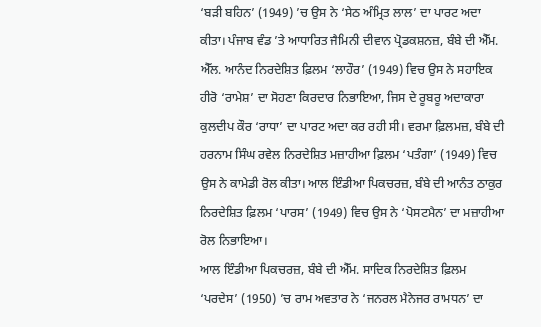‘ਬੜੀ ਬਹਿਨ’ (1949) ’ਚ ਉਸ ਨੇ ‘ਸੇਠ ਅੰਮ੍ਰਿਤ ਲਾਲ’ ਦਾ ਪਾਰਟ ਅਦਾ ਕੀਤਾ। ਪੰਜਾਬ ਵੰਡ ’ਤੇ ਆਧਾਰਿਤ ਜੈਮਿਨੀ ਦੀਵਾਨ ਪ੍ਰੋਡਕਸ਼ਨਜ਼, ਬੰਬੇ ਦੀ ਐੱਮ. ਐੱਲ. ਆਨੰਦ ਨਿਰਦੇਸ਼ਿਤ ਫ਼ਿਲਮ ‘ਲਾਹੌਰ’ (1949) ਵਿਚ ਉਸ ਨੇ ਸਹਾਇਕ ਹੀਰੋ ‘ਰਾਮੇਸ਼’ ਦਾ ਸੋਹਣਾ ਕਿਰਦਾਰ ਨਿਭਾਇਆ, ਜਿਸ ਦੇ ਰੂਬਰੂ ਅਦਾਕਾਰਾ ਕੁਲਦੀਪ ਕੌਰ ‘ਰਾਧਾ’ ਦਾ ਪਾਰਟ ਅਦਾ ਕਰ ਰਹੀ ਸੀ। ਵਰਮਾ ਫ਼ਿਲਮਜ਼, ਬੰਬੇ ਦੀ ਹਰਨਾਮ ਸਿੰਘ ਰਵੇਲ ਨਿਰਦੇਸ਼ਿਤ ਮਜ਼ਾਹੀਆ ਫ਼ਿਲਮ ‘ਪਤੰਗਾ’ (1949) ਵਿਚ ਉਸ ਨੇ ਕਾਮੇਡੀ ਰੋਲ ਕੀਤਾ। ਆਲ ਇੰਡੀਆ ਪਿਕਚਰਜ਼, ਬੰਬੇ ਦੀ ਆਨੰਤ ਠਾਕੁਰ ਨਿਰਦੇਸ਼ਿਤ ਫ਼ਿਲਮ ‘ਪਾਰਸ’ (1949) ਵਿਚ ਉਸ ਨੇ ‘ਪੋਸਟਮੈਨ’ ਦਾ ਮਜ਼ਾਹੀਆ ਰੋਲ ਨਿਭਾਇਆ।
ਆਲ ਇੰਡੀਆ ਪਿਕਚਰਜ਼, ਬੰਬੇ ਦੀ ਐੱਮ. ਸਾਦਿਕ ਨਿਰਦੇਸ਼ਿਤ ਫ਼ਿਲਮ ‘ਪਰਦੇਸ’ (1950) ’ਚ ਰਾਮ ਅਵਤਾਰ ਨੇ ‘ਜਨਰਲ ਮੈਨੇਜਰ ਰਾਮਧਨ’ ਦਾ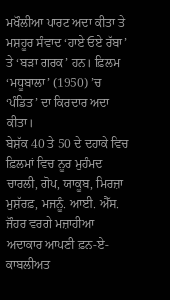ਮਖੌਲੀਆ ਪਾਰਟ ਅਦਾ ਕੀਤਾ ਤੇ ਮਸ਼ਹੂਰ ਸੰਵਾਦ ‘ਹਾਏ ਓਏ ਰੱਬਾ’ ਤੇ ‘ਬੜਾ ਗਰਕ’ ਹਨ। ਫ਼ਿਲਮ ‘ਮਧੂਬਾਲਾ’ (1950) ’ਚ ‘ਪੰਡਿਤ’ ਦਾ ਕਿਰਦਾਰ ਅਦਾ ਕੀਤਾ।
ਬੇਸ਼ੱਕ 40 ਤੇ 50 ਦੇ ਦਹਾਕੇ ਵਿਚ ਫ਼ਿਲਮਾਂ ਵਿਚ ਨੂਰ ਮੁਹੰਮਦ ਚਾਰਲੀ, ਗੋਪ, ਯਾਕੂਬ, ਮਿਰਜ਼ਾ ਮੁਸ਼ੱਰਫ਼, ਮਜਨੂੰ. ਆਈ. ਐੱਸ. ਜੌਹਰ ਵਰਗੇ ਮਜ਼ਾਹੀਆ ਅਦਾਕਾਰ ਆਪਣੀ ਫ਼ਨ-ਏ-ਕਾਬਲੀਅਤ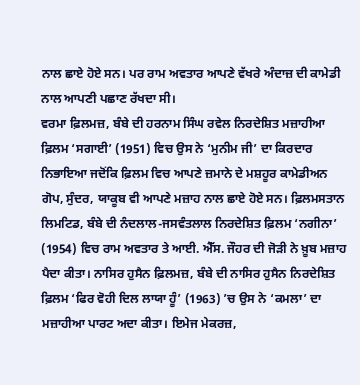ਨਾਲ ਛਾਏ ਹੋਏ ਸਨ। ਪਰ ਰਾਮ ਅਵਤਾਰ ਆਪਣੇ ਵੱਖਰੇ ਅੰਦਾਜ਼ ਦੀ ਕਾਮੇਡੀ ਨਾਲ ਆਪਣੀ ਪਛਾਣ ਰੱਖਦਾ ਸੀ।
ਵਰਮਾ ਫ਼ਿਲਮਜ਼, ਬੰਬੇ ਦੀ ਹਰਨਾਮ ਸਿੰਘ ਰਵੇਲ ਨਿਰਦੇਸ਼ਿਤ ਮਜ਼ਾਹੀਆ ਫ਼ਿਲਮ ‘ਸਗਾਈ’ (1951) ਵਿਚ ਉਸ ਨੇ ‘ਮੁਨੀਮ ਜੀ’ ਦਾ ਕਿਰਦਾਰ ਨਿਭਾਇਆ ਜਦੋਂਕਿ ਫ਼ਿਲਮ ਵਿਚ ਆਪਣੇ ਜ਼ਮਾਨੇ ਦੇ ਮਸ਼ਹੂਰ ਕਾਮੇਡੀਅਨ ਗੋਪ, ਸੁੰਦਰ, ਯਾਕੂਬ ਵੀ ਆਪਣੇ ਮਜ਼ਾਹ ਨਾਲ ਛਾਏ ਹੋਏ ਸਨ। ਫ਼ਿਲਮਸਤਾਨ ਲਿਮਟਿਡ, ਬੰਬੇ ਦੀ ਨੰਦਲਾਲ-ਜਸਵੰਤਲਾਲ ਨਿਰਦੇਸ਼ਿਤ ਫ਼ਿਲਮ ‘ਨਗੀਨਾ’ (1954) ਵਿਚ ਰਾਮ ਅਵਤਾਰ ਤੇ ਆਈ. ਐੱਸ. ਜੌਹਰ ਦੀ ਜੋੜੀ ਨੇ ਖ਼ੂਬ ਮਜ਼ਾਹ ਪੈਦਾ ਕੀਤਾ। ਨਾਸਿਰ ਹੁਸੈਨ ਫ਼ਿਲਮਜ਼, ਬੰਬੇ ਦੀ ਨਾਸਿਰ ਹੁਸੈਨ ਨਿਰਦੇਸ਼ਿਤ ਫ਼ਿਲਮ ‘ਫਿਰ ਵੋਹੀ ਦਿਲ ਲਾਯਾ ਹੂੰ’ (1963) ’ਚ ਉਸ ਨੇ ‘ਕਮਲਾ’ ਦਾ ਮਜ਼ਾਹੀਆ ਪਾਰਟ ਅਦਾ ਕੀਤਾ। ਇਮੇਜ ਮੇਕਰਜ਼,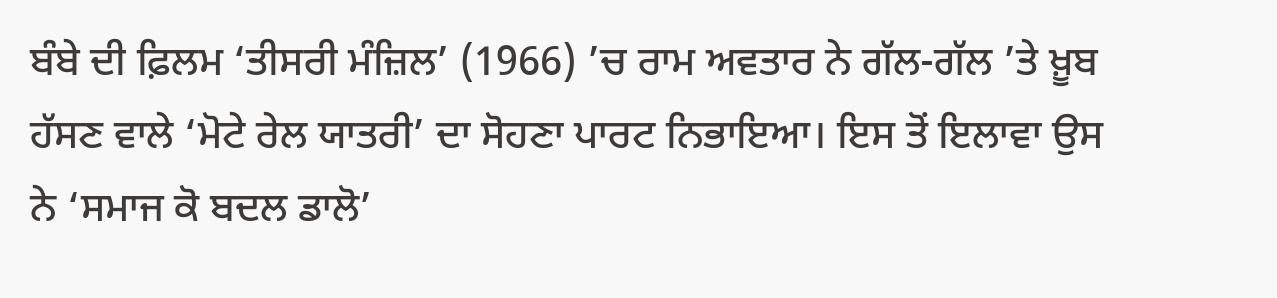ਬੰਬੇ ਦੀ ਫ਼ਿਲਮ ‘ਤੀਸਰੀ ਮੰਜ਼ਿਲ’ (1966) ’ਚ ਰਾਮ ਅਵਤਾਰ ਨੇ ਗੱਲ-ਗੱਲ ’ਤੇ ਖ਼ੂਬ ਹੱਸਣ ਵਾਲੇ ‘ਮੋਟੇ ਰੇਲ ਯਾਤਰੀ’ ਦਾ ਸੋਹਣਾ ਪਾਰਟ ਨਿਭਾਇਆ। ਇਸ ਤੋਂ ਇਲਾਵਾ ਉਸ ਨੇ ‘ਸਮਾਜ ਕੋ ਬਦਲ ਡਾਲੋ’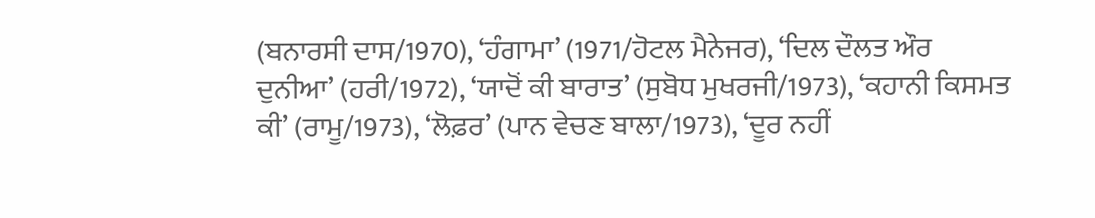(ਬਨਾਰਸੀ ਦਾਸ/1970), ‘ਹੰਗਾਮਾ’ (1971/ਹੋਟਲ ਮੈਨੇਜਰ), ‘ਦਿਲ ਦੌਲਤ ਔਰ ਦੁਨੀਆ’ (ਹਰੀ/1972), ‘ਯਾਦੋਂ ਕੀ ਬਾਰਾਤ’ (ਸੁਬੋਧ ਮੁਖਰਜੀ/1973), ‘ਕਹਾਨੀ ਕਿਸਮਤ ਕੀ’ (ਰਾਮੂ/1973), ‘ਲੋਫ਼ਰ’ (ਪਾਨ ਵੇਚਣ ਬਾਲਾ/1973), ‘ਦੂਰ ਨਹੀਂ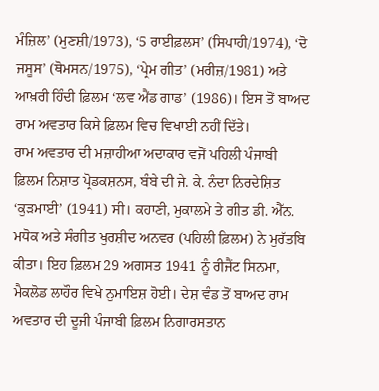ਮੰਜ਼ਿਲ’ (ਮੁਣਸ਼ੀ/1973), ‘5 ਰਾਈਫ਼ਲਸ’ (ਸਿਪਾਹੀ/1974), ‘ਦੋ ਜਸੂਸ’ (ਥੋਮਸਨ/1975), ‘ਪ੍ਰੇਮ ਗੀਤ’ (ਮਰੀਜ਼/1981) ਅਤੇ ਆਖ਼ਰੀ ਹਿੰਦੀ ਫ਼ਿਲਮ ‘ਲਵ ਐਂਡ ਗਾਡ’ (1986)। ਇਸ ਤੋਂ ਬਾਅਦ ਰਾਮ ਅਵਤਾਰ ਕਿਸੇ ਫ਼ਿਲਮ ਵਿਚ ਵਿਖਾਈ ਨਹੀਂ ਦਿੱਤੇ।
ਰਾਮ ਅਵਤਾਰ ਦੀ ਮਜ਼ਾਹੀਆ ਅਦਾਕਾਰ ਵਜੋਂ ਪਹਿਲੀ ਪੰਜਾਬੀ ਫ਼ਿਲਮ ਨਿਸ਼ਾਤ ਪ੍ਰੋਡਕਸ਼ਨਸ, ਬੰਬੇ ਦੀ ਜੇ. ਕੇ. ਨੰਦਾ ਨਿਰਦੇਸ਼ਿਤ ‘ਕੁੜਮਾਈ’ (1941) ਸੀ। ਕਹਾਣੀ, ਮੁਕਾਲਮੇ ਤੇ ਗੀਤ ਡੀ. ਐੱਨ. ਮਧੋਕ ਅਤੇ ਸੰਗੀਤ ਖੁਰਸ਼ੀਦ ਅਨਵਰ (ਪਹਿਲੀ ਫ਼ਿਲਮ) ਨੇ ਮੁਰੱਤਬਿ ਕੀਤਾ। ਇਹ ਫ਼ਿਲਮ 29 ਅਗਸਤ 1941 ਨੂੰ ਰੀਜੈਂਟ ਸਿਨਮਾ, ਮੈਕਲੋਡ ਲਾਹੌਰ ਵਿਖੇ ਨੁਮਾਇਸ਼ ਹੋਈ। ਦੇਸ਼ ਵੰਡ ਤੋਂ ਬਾਅਦ ਰਾਮ ਅਵਤਾਰ ਦੀ ਦੂਜੀ ਪੰਜਾਬੀ ਫ਼ਿਲਮ ਨਿਗਾਰਸਤਾਨ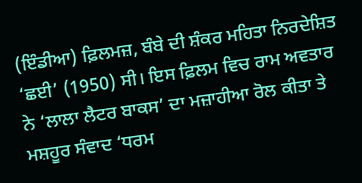(ਇੰਡੀਆ) ਫ਼ਿਲਮਜ਼, ਬੰਬੇ ਦੀ ਸ਼ੰਕਰ ਮਹਿਤਾ ਨਿਰਦੇਸ਼ਿਤ ‘ਛਈ’ (1950) ਸੀ। ਇਸ ਫ਼ਿਲਮ ਵਿਚ ਰਾਮ ਅਵਤਾਰ ਨੇ ‘ਲਾਲਾ ਲੈਟਰ ਬਾਕਸ’ ਦਾ ਮਜ਼ਾਹੀਆ ਰੋਲ ਕੀਤਾ ਤੇ ਮਸ਼ਹੂਰ ਸੰਵਾਦ ‘ਧਰਮ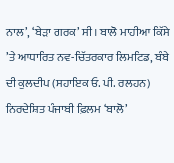ਨਾਲ’, ‘ਬੇੜਾ ਗਰਕ’ ਸੀ। ਬਾਲੋ ਮਾਹੀਆ ਕਿੱਸੇ ’ਤੇ ਆਧਾਰਿਤ ਨਵ-ਚਿੱਤਰਕਾਰ ਲਿਮਟਿਡ, ਬੰਬੇ ਦੀ ਕੁਲਦੀਪ (ਸਹਾਇਕ ਓ. ਪੀ. ਰਲਹਨ) ਨਿਰਦੇਸ਼ਿਤ ਪੰਜਾਬੀ ਫ਼ਿਲਮ ‘ਬਾਲੋ’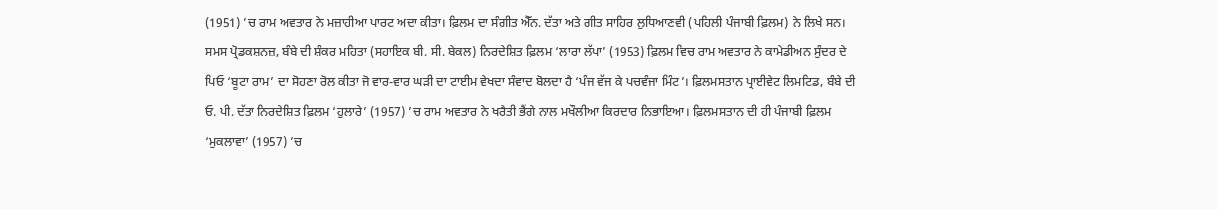(1951) ’ਚ ਰਾਮ ਅਵਤਾਰ ਨੇ ਮਜ਼ਾਹੀਆ ਪਾਰਟ ਅਦਾ ਕੀਤਾ। ਫ਼ਿਲਮ ਦਾ ਸੰਗੀਤ ਐੱਨ. ਦੱਤਾ ਅਤੇ ਗੀਤ ਸਾਹਿਰ ਲੁਧਿਆਣਵੀ (ਪਹਿਲੀ ਪੰਜਾਬੀ ਫ਼ਿਲਮ) ਨੇ ਲਿਖੇ ਸਨ। ਸਮਸ ਪ੍ਰੋਡਕਸ਼ਨਜ਼, ਬੰਬੇ ਦੀ ਸ਼ੰਕਰ ਮਹਿਤਾ (ਸਹਾਇਕ ਬੀ. ਸੀ. ਬੇਕਲ) ਨਿਰਦੇਸ਼ਿਤ ਫ਼ਿਲਮ ‘ਲਾਰਾ ਲੱਪਾ’ (1953) ਫ਼ਿਲਮ ਵਿਚ ਰਾਮ ਅਵਤਾਰ ਨੇ ਕਾਮੇਡੀਅਨ ਸੁੰਦਰ ਦੇ ਪਿਓ ‘ਬੂਟਾ ਰਾਮ’ ਦਾ ਸੋਹਣਾ ਰੋਲ ਕੀਤਾ ਜੋ ਵਾਰ-ਵਾਰ ਘੜੀ ਦਾ ਟਾਈਮ ਵੇਖਦਾ ਸੰਵਾਦ ਬੋਲਦਾ ਹੈ ‘ਪੰਜ ਵੱਜ ਕੇ ਪਚਵੰਜਾ ਮਿੰਟ’। ਫ਼ਿਲਮਸਤਾਨ ਪ੍ਰਾਈਵੇਟ ਲਿਮਟਿਡ, ਬੰਬੇ ਦੀ ਓ. ਪੀ. ਦੱਤਾ ਨਿਰਦੇਸ਼ਿਤ ਫ਼ਿਲਮ ‘ਹੁਲਾਰੇ’ (1957) ’ਚ ਰਾਮ ਅਵਤਾਰ ਨੇ ਖਰੈਤੀ ਭੈਂਗੇ ਨਾਲ ਮਖੌਲੀਆ ਕਿਰਦਾਰ ਨਿਭਾਇਆ। ਫ਼ਿਲਮਸਤਾਨ ਦੀ ਹੀ ਪੰਜਾਬੀ ਫ਼ਿਲਮ ‘ਮੁਕਲਾਵਾ’ (1957) ’ਚ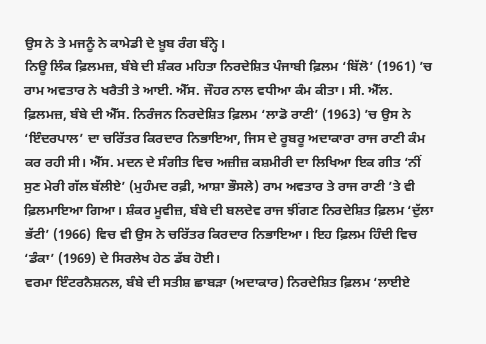ਉਸ ਨੇ ਤੇ ਮਜਨੂੰ ਨੇ ਕਾਮੇਡੀ ਦੇ ਖ਼ੂਬ ਰੰਗ ਬੰਨ੍ਹੇ।
ਨਿਊ ਲਿੰਕ ਫ਼ਿਲਮਜ਼, ਬੰਬੇ ਦੀ ਸ਼ੰਕਰ ਮਹਿਤਾ ਨਿਰਦੇਸ਼ਿਤ ਪੰਜਾਬੀ ਫ਼ਿਲਮ ‘ਬਿੱਲੋ’ (1961) ’ਚ ਰਾਮ ਅਵਤਾਰ ਨੇ ਖਰੈਤੀ ਤੇ ਆਈ. ਐੱਸ. ਜੌਹਰ ਨਾਲ ਵਧੀਆ ਕੰਮ ਕੀਤਾ। ਸੀ. ਐੱਲ. ਫ਼ਿਲਮਜ਼, ਬੰਬੇ ਦੀ ਐੱਸ. ਨਿਰੰਜਨ ਨਿਰਦੇਸ਼ਿਤ ਫ਼ਿਲਮ ‘ਲਾਡੋ ਰਾਣੀ’ (1963) ’ਚ ਉਸ ਨੇ ‘ਇੰਦਰਪਾਲ’ ਦਾ ਚਰਿੱਤਰ ਕਿਰਦਾਰ ਨਿਭਾਇਆ, ਜਿਸ ਦੇ ਰੂਬਰੂ ਅਦਾਕਾਰਾ ਰਾਜ ਰਾਣੀ ਕੰਮ ਕਰ ਰਹੀ ਸੀ। ਐੱਸ. ਮਦਨ ਦੇ ਸੰਗੀਤ ਵਿਚ ਅਜ਼ੀਜ਼ ਕਸ਼ਮੀਰੀ ਦਾ ਲਿਖਿਆ ਇਕ ਗੀਤ ‘ਨੀਂ ਸੁਣ ਮੇਰੀ ਗੱਲ ਬੱਲੀਏ’ (ਮੁਹੰਮਦ ਰਫ਼ੀ, ਆਸ਼ਾ ਭੌਸਲੇ) ਰਾਮ ਅਵਤਾਰ ਤੇ ਰਾਜ ਰਾਣੀ ’ਤੇ ਵੀ ਫ਼ਿਲਮਾਇਆ ਗਿਆ। ਸ਼ੰਕਰ ਮੂਵੀਜ਼, ਬੰਬੇ ਦੀ ਬਲਦੇਵ ਰਾਜ ਝੀਂਗਣ ਨਿਰਦੇਸ਼ਿਤ ਫ਼ਿਲਮ ‘ਦੁੱਲਾ ਭੱਟੀ’ (1966) ਵਿਚ ਵੀ ਉਸ ਨੇ ਚਰਿੱਤਰ ਕਿਰਦਾਰ ਨਿਭਾਇਆ। ਇਹ ਫ਼ਿਲਮ ਹਿੰਦੀ ਵਿਚ ‘ਡੰਕਾ’ (1969) ਦੇ ਸਿਰਲੇਖ ਹੇਠ ਡੱਬ ਹੋਈ।
ਵਰਮਾ ਇੰਟਰਨੈਸ਼ਨਲ, ਬੰਬੇ ਦੀ ਸਤੀਸ਼ ਛਾਬੜਾ (ਅਦਾਕਾਰ) ਨਿਰਦੇਸ਼ਿਤ ਫ਼ਿਲਮ ‘ਲਾਈਏ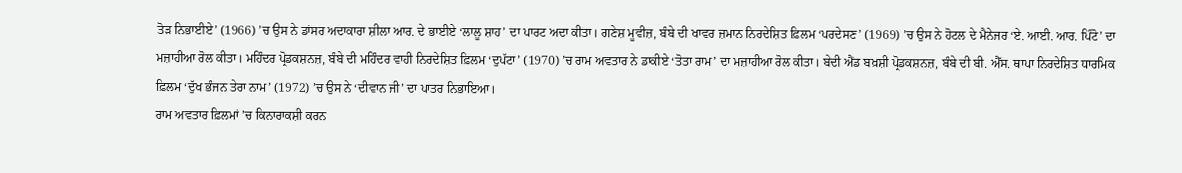ਤੋੜ ਨਿਭਾਈਏ’ (1966) ’ਚ ਉਸ ਨੇ ਡਾਂਸਰ ਅਦਾਕਾਰਾ ਸ਼ੀਲਾ ਆਰ. ਦੇ ਭਾਈਏ ‘ਲਾਲੂ ਸ਼ਾਹ’ ਦਾ ਪਾਰਟ ਅਦਾ ਕੀਤਾ। ਗਣੇਸ਼ ਮੂਵੀਜ਼, ਬੰਬੇ ਦੀ ਖਾਵਰ ਜ਼ਮਾਨ ਨਿਰਦੇਸ਼ਿਤ ਫ਼ਿਲਮ ‘ਪਰਦੇਸਣ’ (1969) ’ਚ ਉਸ ਨੇ ਹੋਟਲ ਦੇ ਮੈਨੇਜਰ ‘ਏ. ਆਈ. ਆਰ. ਪਿੰਟੋ’ ਦਾ ਮਜ਼ਾਹੀਆ ਰੋਲ ਕੀਤਾ। ਮਹਿੰਦਰ ਪ੍ਰੋਡਕਸ਼ਨਜ਼, ਬੰਬੇ ਦੀ ਮਹਿੰਦਰ ਵਾਹੀ ਨਿਰਦੇਸ਼ਿਤ ਫ਼ਿਲਮ ‘ਦੁਪੱਟਾ’ (1970) ’ਚ ਰਾਮ ਅਵਤਾਰ ਨੇ ਡਾਕੀਏ ‘ਤੋਤਾ ਰਾਮ’ ਦਾ ਮਜ਼ਾਹੀਆ ਰੋਲ ਕੀਤਾ। ਬੇਦੀ ਐਂਡ ਬਖ਼ਸ਼ੀ ਪ੍ਰੋਡਕਸ਼ਨਜ਼, ਬੰਬੇ ਦੀ ਬੀ. ਐੱਸ. ਥਾਪਾ ਨਿਰਦੇਸ਼ਿਤ ਧਾਰਮਿਕ ਫ਼ਿਲਮ ‘ਦੁੱਖ ਭੰਜਨ ਤੇਰਾ ਨਾਮ’ (1972) ’ਚ ਉਸ ਨੇ ‘ਦੀਵਾਨ ਜੀ’ ਦਾ ਪਾਤਰ ਨਿਭਾਇਆ।
ਰਾਮ ਅਵਤਾਰ ਫ਼ਿਲਮਾਂ ’ਚ ਕਿਨਾਰਾਕਸ਼ੀ ਕਰਨ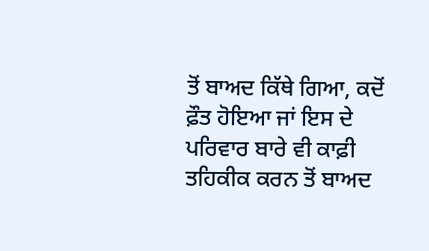ਤੋਂ ਬਾਅਦ ਕਿੱਥੇ ਗਿਆ, ਕਦੋਂ ਫ਼ੌਤ ਹੋਇਆ ਜਾਂ ਇਸ ਦੇ ਪਰਿਵਾਰ ਬਾਰੇ ਵੀ ਕਾਫ਼ੀ ਤਹਿਕੀਕ ਕਰਨ ਤੋਂ ਬਾਅਦ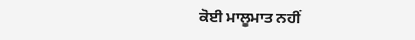ਕੋਈ ਮਾਲੂਮਾਤ ਨਹੀਂ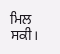ਮਿਲ ਸਕੀ।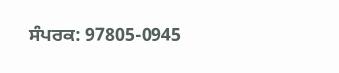ਸੰਪਰਕ: 97805-0945